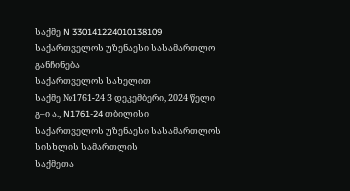საქმე N 330141224010138109
საქართველოს უზენაესი სასამართლო
განჩინება
საქართველოს სახელით
საქმე №1761-24 3 დეკემბერი, 2024 წელი
გ–ი ა., N1761-24 თბილისი
საქართველოს უზენაესი სასამართლოს სისხლის სამართლის
საქმეთა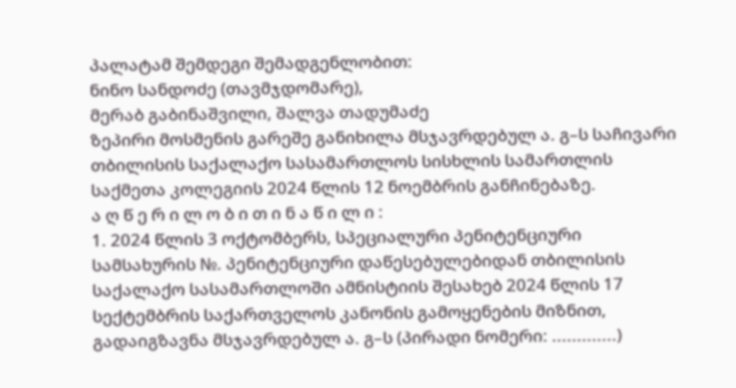პალატამ შემდეგი შემადგენლობით:
ნინო სანდოძე (თავმჯდომარე),
მერაბ გაბინაშვილი, შალვა თადუმაძე
ზეპირი მოსმენის გარეშე განიხილა მსჯავრდებულ ა. გ–ს საჩივარი თბილისის საქალაქო სასამართლოს სისხლის სამართლის საქმეთა კოლეგიის 2024 წლის 12 ნოემბრის განჩინებაზე.
ა ღ წ ე რ ი ლ ო ბ ი თ ი ნ ა წ ი ლ ი :
1. 2024 წლის 3 ოქტომბერს, სპეციალური პენიტენციური სამსახურის №. პენიტენციური დაწესებულებიდან თბილისის საქალაქო სასამართლოში ამნისტიის შესახებ 2024 წლის 17 სექტემბრის საქართველოს კანონის გამოყენების მიზნით, გადაიგზავნა მსჯავრდებულ ა. გ–ს (პირადი ნომერი: .............)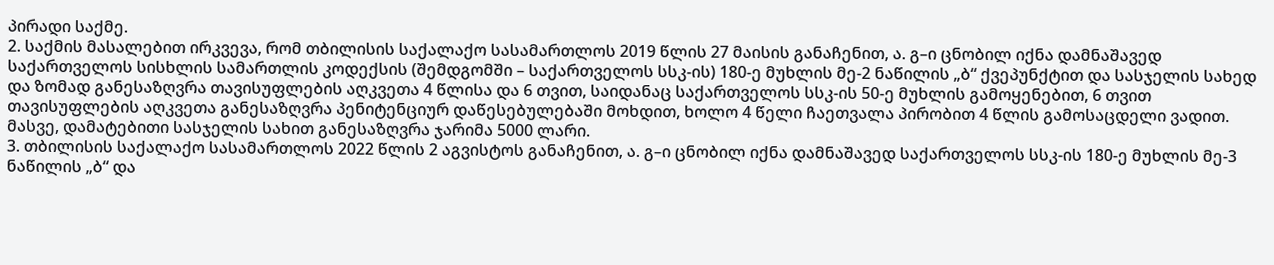პირადი საქმე.
2. საქმის მასალებით ირკვევა, რომ თბილისის საქალაქო სასამართლოს 2019 წლის 27 მაისის განაჩენით, ა. გ–ი ცნობილ იქნა დამნაშავედ საქართველოს სისხლის სამართლის კოდექსის (შემდგომში – საქართველოს სსკ-ის) 180-ე მუხლის მე-2 ნაწილის „ბ“ ქვეპუნქტით და სასჯელის სახედ და ზომად განესაზღვრა თავისუფლების აღკვეთა 4 წლისა და 6 თვით, საიდანაც საქართველოს სსკ-ის 50-ე მუხლის გამოყენებით, 6 თვით თავისუფლების აღკვეთა განესაზღვრა პენიტენციურ დაწესებულებაში მოხდით, ხოლო 4 წელი ჩაეთვალა პირობით 4 წლის გამოსაცდელი ვადით. მასვე, დამატებითი სასჯელის სახით განესაზღვრა ჯარიმა 5000 ლარი.
3. თბილისის საქალაქო სასამართლოს 2022 წლის 2 აგვისტოს განაჩენით, ა. გ–ი ცნობილ იქნა დამნაშავედ საქართველოს სსკ-ის 180-ე მუხლის მე-3 ნაწილის „ბ“ და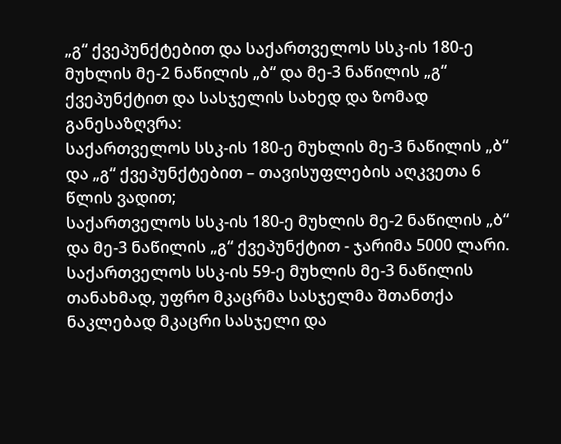„გ“ ქვეპუნქტებით და საქართველოს სსკ-ის 180-ე მუხლის მე-2 ნაწილის „ბ“ და მე-3 ნაწილის „გ“ ქვეპუნქტით და სასჯელის სახედ და ზომად განესაზღვრა:
საქართველოს სსკ-ის 180-ე მუხლის მე-3 ნაწილის „ბ“ და „გ“ ქვეპუნქტებით – თავისუფლების აღკვეთა 6 წლის ვადით;
საქართველოს სსკ-ის 180-ე მუხლის მე-2 ნაწილის „ბ“ და მე-3 ნაწილის „გ“ ქვეპუნქტით - ჯარიმა 5000 ლარი.
საქართველოს სსკ-ის 59-ე მუხლის მე-3 ნაწილის თანახმად, უფრო მკაცრმა სასჯელმა შთანთქა ნაკლებად მკაცრი სასჯელი და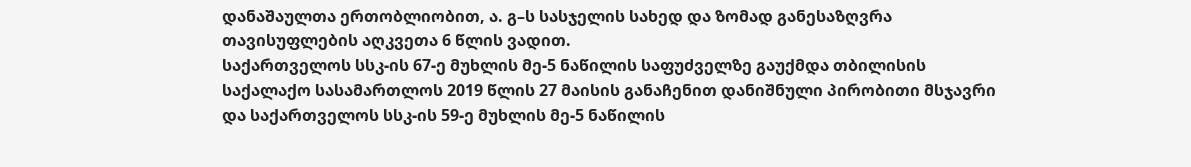დანაშაულთა ერთობლიობით, ა. გ–ს სასჯელის სახედ და ზომად განესაზღვრა თავისუფლების აღკვეთა 6 წლის ვადით.
საქართველოს სსკ-ის 67-ე მუხლის მე-5 ნაწილის საფუძველზე გაუქმდა თბილისის საქალაქო სასამართლოს 2019 წლის 27 მაისის განაჩენით დანიშნული პირობითი მსჯავრი და საქართველოს სსკ-ის 59-ე მუხლის მე-5 ნაწილის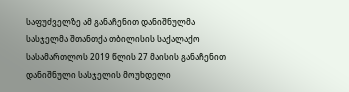საფუძველზე ამ განაჩენით დანიშნულმა სასჯელმა შთანთქა თბილისის საქალაქო სასამართლოს 2019 წლის 27 მაისის განაჩენით დანიშნული სასჯელის მოუხდელი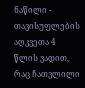ნაწილი - თავისუფლების აღკვეთა 4 წლის ვადით, რაც ჩათვლილი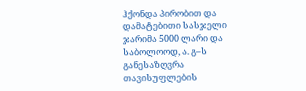ჰქონდა პირობით და დამატებითი სასჯელი ჯარიმა 5000 ლარი და საბოლოოდ, ა. გ–ს განესაზღვრა თავისუფლების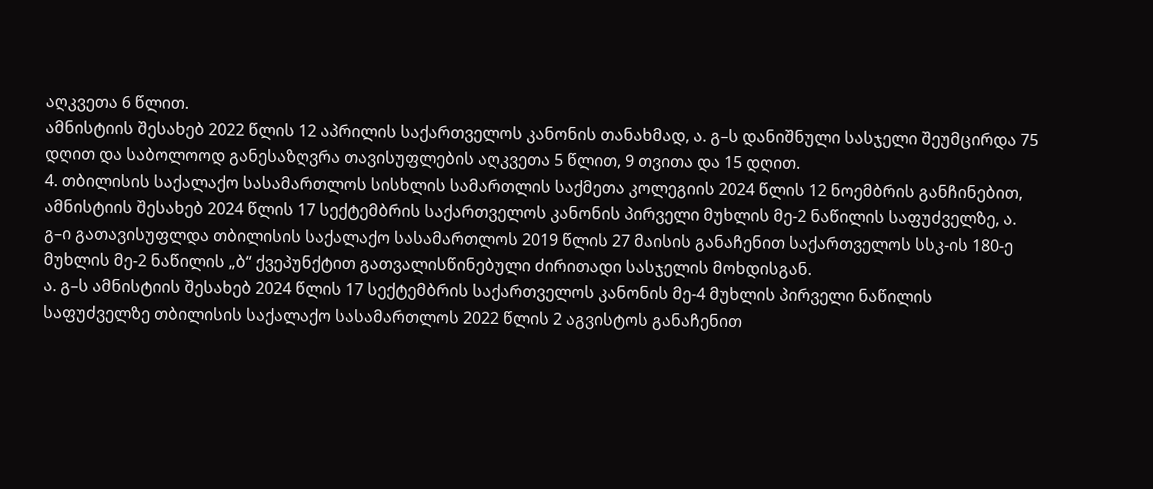აღკვეთა 6 წლით.
ამნისტიის შესახებ 2022 წლის 12 აპრილის საქართველოს კანონის თანახმად, ა. გ–ს დანიშნული სასჯელი შეუმცირდა 75 დღით და საბოლოოდ განესაზღვრა თავისუფლების აღკვეთა 5 წლით, 9 თვითა და 15 დღით.
4. თბილისის საქალაქო სასამართლოს სისხლის სამართლის საქმეთა კოლეგიის 2024 წლის 12 ნოემბრის განჩინებით, ამნისტიის შესახებ 2024 წლის 17 სექტემბრის საქართველოს კანონის პირველი მუხლის მე-2 ნაწილის საფუძველზე, ა. გ–ი გათავისუფლდა თბილისის საქალაქო სასამართლოს 2019 წლის 27 მაისის განაჩენით საქართველოს სსკ-ის 180-ე მუხლის მე-2 ნაწილის „ბ“ ქვეპუნქტით გათვალისწინებული ძირითადი სასჯელის მოხდისგან.
ა. გ–ს ამნისტიის შესახებ 2024 წლის 17 სექტემბრის საქართველოს კანონის მე-4 მუხლის პირველი ნაწილის საფუძველზე თბილისის საქალაქო სასამართლოს 2022 წლის 2 აგვისტოს განაჩენით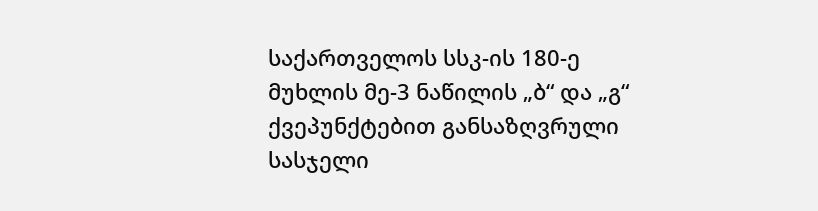საქართველოს სსკ-ის 180-ე მუხლის მე-3 ნაწილის „ბ“ და „გ“ ქვეპუნქტებით განსაზღვრული სასჯელი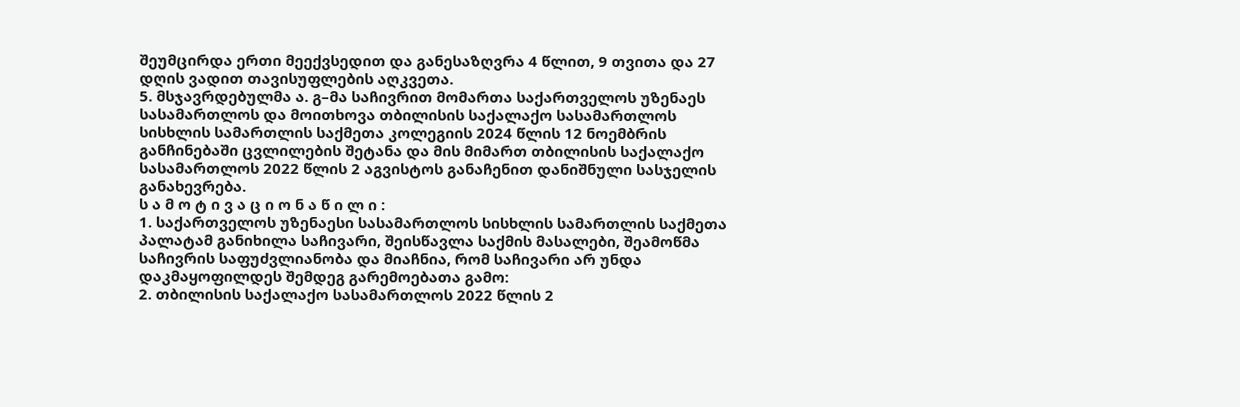შეუმცირდა ერთი მეექვსედით და განესაზღვრა 4 წლით, 9 თვითა და 27 დღის ვადით თავისუფლების აღკვეთა.
5. მსჯავრდებულმა ა. გ–მა საჩივრით მომართა საქართველოს უზენაეს სასამართლოს და მოითხოვა თბილისის საქალაქო სასამართლოს სისხლის სამართლის საქმეთა კოლეგიის 2024 წლის 12 ნოემბრის განჩინებაში ცვლილების შეტანა და მის მიმართ თბილისის საქალაქო სასამართლოს 2022 წლის 2 აგვისტოს განაჩენით დანიშნული სასჯელის განახევრება.
ს ა მ ო ტ ი ვ ა ც ი ო ნ ა წ ი ლ ი :
1. საქართველოს უზენაესი სასამართლოს სისხლის სამართლის საქმეთა პალატამ განიხილა საჩივარი, შეისწავლა საქმის მასალები, შეამოწმა საჩივრის საფუძვლიანობა და მიაჩნია, რომ საჩივარი არ უნდა დაკმაყოფილდეს შემდეგ გარემოებათა გამო:
2. თბილისის საქალაქო სასამართლოს 2022 წლის 2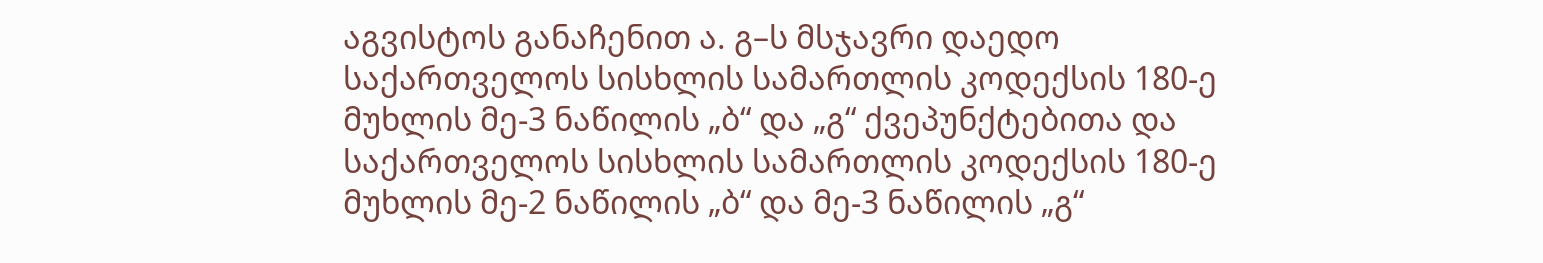აგვისტოს განაჩენით ა. გ–ს მსჯავრი დაედო საქართველოს სისხლის სამართლის კოდექსის 180-ე მუხლის მე-3 ნაწილის „ბ“ და „გ“ ქვეპუნქტებითა და საქართველოს სისხლის სამართლის კოდექსის 180-ე მუხლის მე-2 ნაწილის „ბ“ და მე-3 ნაწილის „გ“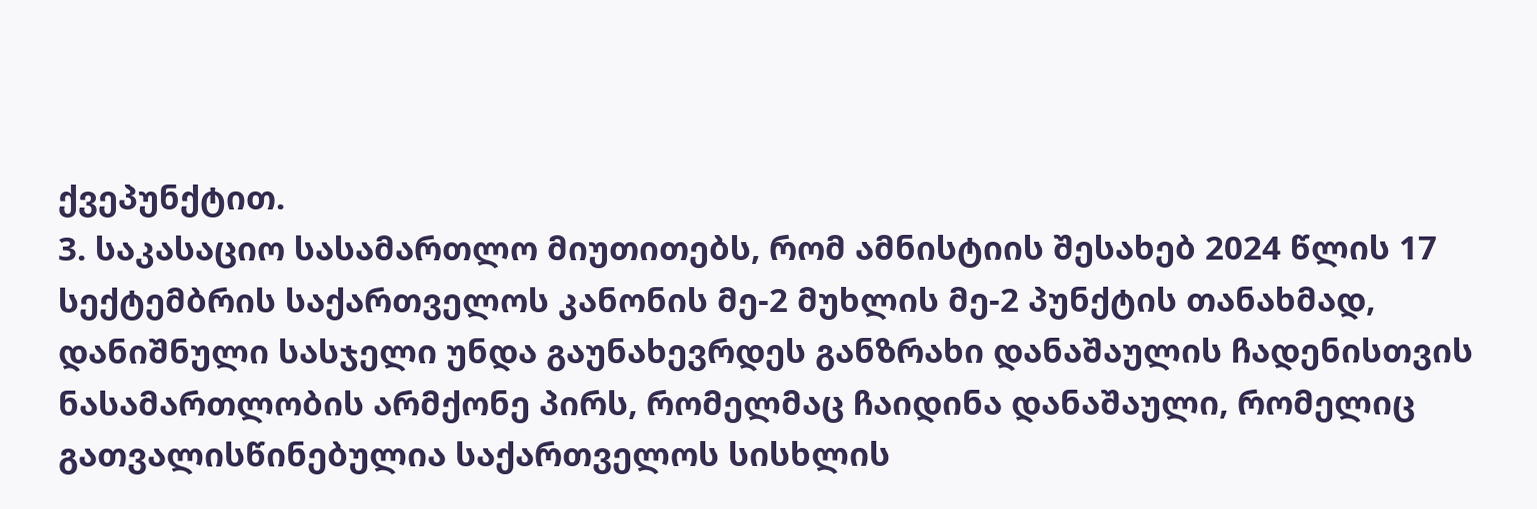ქვეპუნქტით.
3. საკასაციო სასამართლო მიუთითებს, რომ ამნისტიის შესახებ 2024 წლის 17 სექტემბრის საქართველოს კანონის მე-2 მუხლის მე-2 პუნქტის თანახმად, დანიშნული სასჯელი უნდა გაუნახევრდეს განზრახი დანაშაულის ჩადენისთვის ნასამართლობის არმქონე პირს, რომელმაც ჩაიდინა დანაშაული, რომელიც გათვალისწინებულია საქართველოს სისხლის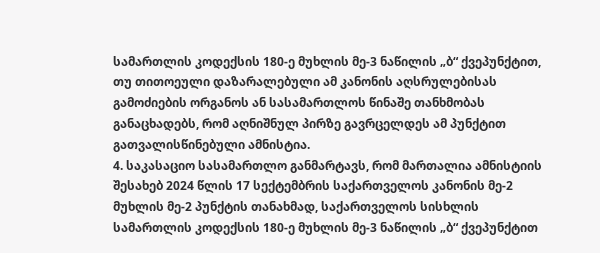სამართლის კოდექსის 180-ე მუხლის მე-3 ნაწილის „ბ“ ქვეპუნქტით, თუ თითოეული დაზარალებული ამ კანონის აღსრულებისას გამოძიების ორგანოს ან სასამართლოს წინაშე თანხმობას განაცხადებს, რომ აღნიშნულ პირზე გავრცელდეს ამ პუნქტით გათვალისწინებული ამნისტია.
4. საკასაციო სასამართლო განმარტავს, რომ მართალია ამნისტიის შესახებ 2024 წლის 17 სექტემბრის საქართველოს კანონის მე-2 მუხლის მე-2 პუნქტის თანახმად, საქართველოს სისხლის სამართლის კოდექსის 180-ე მუხლის მე-3 ნაწილის „ბ“ ქვეპუნქტით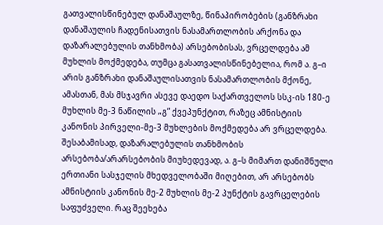გათვალისწინებულ დანაშაულზე, წინაპირობების (განზრახი დანაშაულის ჩადენისათვის ნასამართლობის არქონა და დაზარალებულის თანხმობა) არსებობისას, ვრცელდება ამ მუხლის მოქმედება, თუმცა გასათვალისწინებელია, რომ ა. გ–ი არის განზრახი დანაშაულისათვის ნასამართლობის მქონე, ამასთან, მას მსჯავრი ასევე დაედო საქართველოს სსკ-ის 180-ე მუხლის მე-3 ნაწილის „გ“ ქვეპუნქტით, რაზეც ამნისტიის კანონის პირველი-მე-3 მუხლების მოქმედება არ ვრცელდება. შესაბამისად, დაზარალებულის თანხმობის არსებობა/არარსებობის მიუხედევად, ა. გ–ს მიმართ დანიშნული ერთიანი სასჯელის მხედველობაში მიღებით, არ არსებობს ამნისტიის კანონის მე-2 მუხლის მე-2 პუნქტის გავრცელების საფუძველი. რაც შეეხება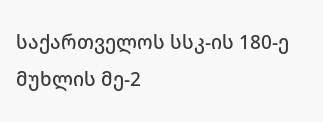საქართველოს სსკ-ის 180-ე მუხლის მე-2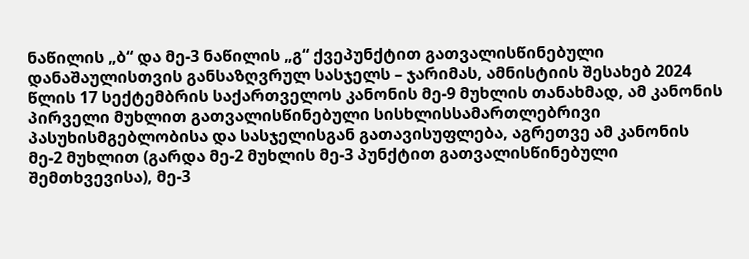ნაწილის „ბ“ და მე-3 ნაწილის „გ“ ქვეპუნქტით გათვალისწინებული დანაშაულისთვის განსაზღვრულ სასჯელს – ჯარიმას, ამნისტიის შესახებ 2024 წლის 17 სექტემბრის საქართველოს კანონის მე-9 მუხლის თანახმად, ამ კანონის პირველი მუხლით გათვალისწინებული სისხლისსამართლებრივი პასუხისმგებლობისა და სასჯელისგან გათავისუფლება, აგრეთვე ამ კანონის მე-2 მუხლით (გარდა მე-2 მუხლის მე-3 პუნქტით გათვალისწინებული შემთხვევისა), მე-3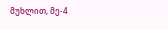მუხლით, მე-4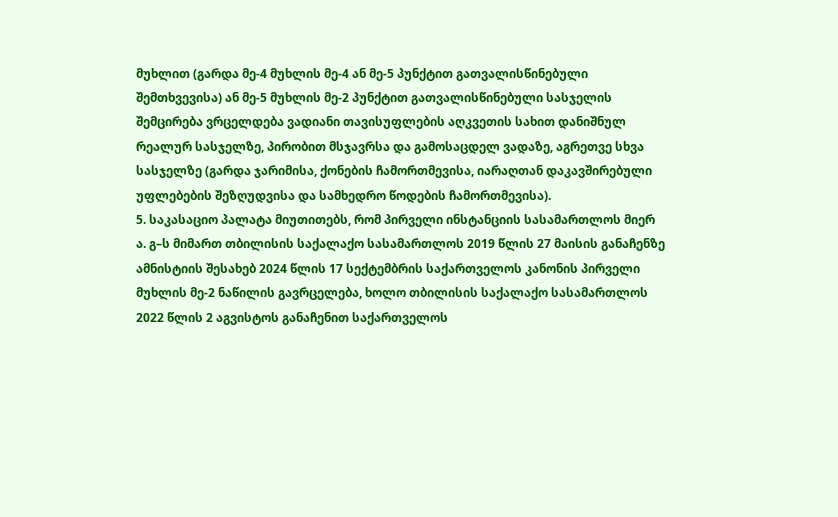მუხლით (გარდა მე-4 მუხლის მე-4 ან მე-5 პუნქტით გათვალისწინებული შემთხვევისა) ან მე-5 მუხლის მე-2 პუნქტით გათვალისწინებული სასჯელის შემცირება ვრცელდება ვადიანი თავისუფლების აღკვეთის სახით დანიშნულ რეალურ სასჯელზე, პირობით მსჯავრსა და გამოსაცდელ ვადაზე, აგრეთვე სხვა სასჯელზე (გარდა ჯარიმისა, ქონების ჩამორთმევისა, იარაღთან დაკავშირებული უფლებების შეზღუდვისა და სამხედრო წოდების ჩამორთმევისა).
5. საკასაციო პალატა მიუთითებს, რომ პირველი ინსტანციის სასამართლოს მიერ ა. გ–ს მიმართ თბილისის საქალაქო სასამართლოს 2019 წლის 27 მაისის განაჩენზე ამნისტიის შესახებ 2024 წლის 17 სექტემბრის საქართველოს კანონის პირველი მუხლის მე-2 ნაწილის გავრცელება, ხოლო თბილისის საქალაქო სასამართლოს 2022 წლის 2 აგვისტოს განაჩენით საქართველოს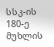სსკ-ის 180-ე მუხლის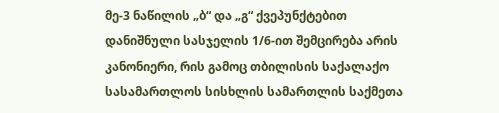მე-3 ნაწილის „ბ“ და „გ“ ქვეპუნქტებით დანიშნული სასჯელის 1/6-ით შემცირება არის კანონიერი, რის გამოც თბილისის საქალაქო სასამართლოს სისხლის სამართლის საქმეთა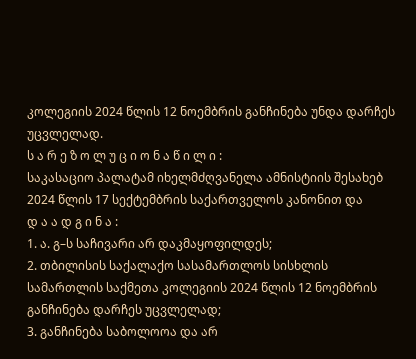კოლეგიის 2024 წლის 12 ნოემბრის განჩინება უნდა დარჩეს უცვლელად.
ს ა რ ე ზ ო ლ უ ც ი ო ნ ა წ ი ლ ი :
საკასაციო პალატამ იხელმძღვანელა ამნისტიის შესახებ 2024 წლის 17 სექტემბრის საქართველოს კანონით და
დ ა ა დ გ ი ნ ა :
1. ა. გ–ს საჩივარი არ დაკმაყოფილდეს;
2. თბილისის საქალაქო სასამართლოს სისხლის სამართლის საქმეთა კოლეგიის 2024 წლის 12 ნოემბრის განჩინება დარჩეს უცვლელად;
3. განჩინება საბოლოოა და არ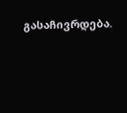გასაჩივრდება.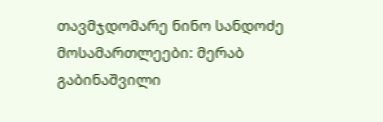თავმჯდომარე ნინო სანდოძე
მოსამართლეები: მერაბ გაბინაშვილი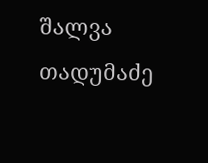შალვა თადუმაძე